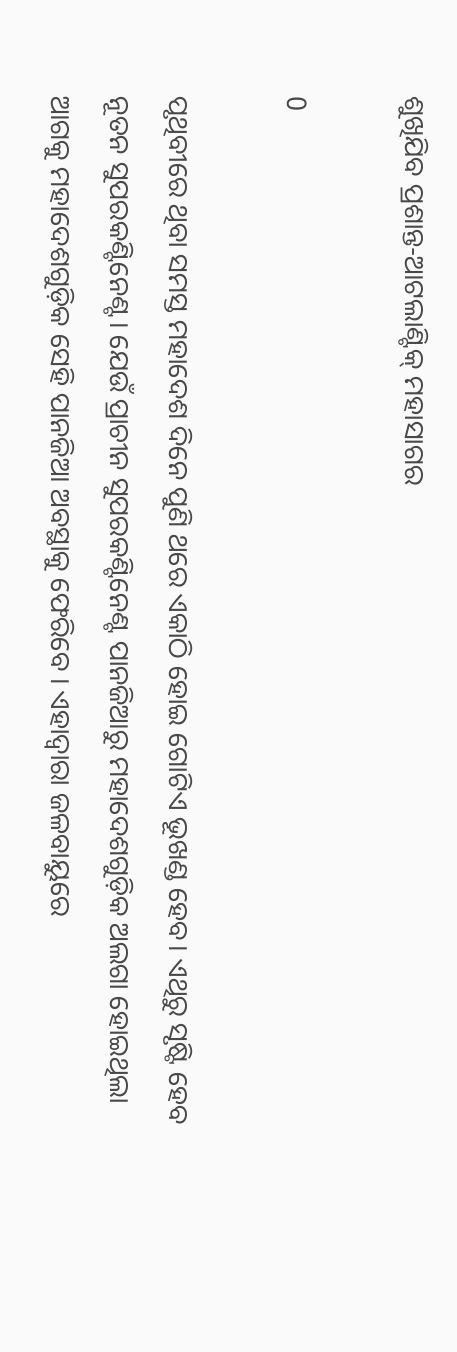ଶୁଖିଯିବ ପ୍ରଶାନ୍ତ-ଆଟଲାଣ୍ଟିକ୍ ମହାସାଗର

0

ପୃଥିବୀରେ ଥିବା ସମସ୍ତ ମହାଦେଶ ଦିନେ ପୁଣି ଥରେ ଏକାଠି ହୋଇ ଗୋଟିଏ ଭୂଖଣ୍ଡ ହେବ। ଏଥିରୁ ସୃଷ୍ଟି ହେବ ନୂତନ ସୁପରକଣ୍ଟିନେଣ୍ଟ। ଯେଉଁ ପ୍ରାଚୀନ ସୁପରକଣ୍ଟିନେଣ୍ଟ ପାନଜିଆରୁ ମହାଦେଶଗୁଡ଼ିକ ଅଲଗା ହୋଇଥିଲା ଆଗକୁ ମହାଦେଶଗୁଡ଼ିକ ସେହି ପାନଜିଆ ଅବସ୍ଥାକୁ ଫେରିବେ । ଏହାଦ୍ୱାରା ଜଳବାୟୁରେ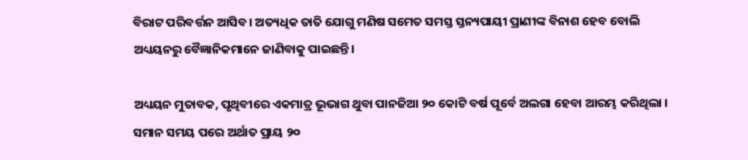ବିରାଟ ପରିବର୍ତ୍ତନ ଆସିବ। ଅତ୍ୟଧିକ ତାତି ଯୋଗୁ ମଣିଷ ସମେତ ସମସ୍ତ ସ୍ତନ୍ୟପାୟୀ ପ୍ରାଣୀଙ୍କ ବିନାଶ ହେବ ବୋଲି ଅଧ୍ୟୟନରୁ ବୈଜ୍ଞାନିକମାନେ ଜାଣିବାକୁ ପାଇଛନ୍ତି।

ଅଧ୍ୟୟନ ମୁତାବକ, ପୃଥିବୀରେ ଏକମାତ୍ର ଭୂଭାଗ ଥୁବା ପାନଜିଆ ୨୦ କୋଟି ବର୍ଷ ପୂର୍ବେ ଅଲଗା ହେବା ଆରମ୍ଭ କରିଥିଲା । ସମାନ ସମୟ ପରେ ଅର୍ଥାତ ପ୍ରାୟ ୨୦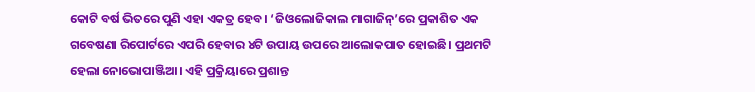କୋଟି ବର୍ଷ ଭିତରେ ପୁଣି ଏହା ଏକତ୍ର ହେବ। ‘ଜିଓଲୋଜିକାଲ ମାଗାଜିନ୍’ରେ ପ୍ରକାଶିତ ଏକ ଗବେଷଣା ରିପୋର୍ଟରେ ଏପରି ହେବାର ୪ଟି ଉପାୟ ଉପରେ ଆଲୋକପାତ ହୋଇଛି। ପ୍ରଥମଟି ହେଲା ନୋଭୋପାଞ୍ଜିଆ। ଏହି ପ୍ରକ୍ରିୟାରେ ପ୍ରଶାନ୍ତ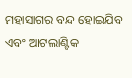ମହାସାଗର ବନ୍ଦ ହୋଇଯିବ ଏବଂ ଆଟଲାଣ୍ଟିକ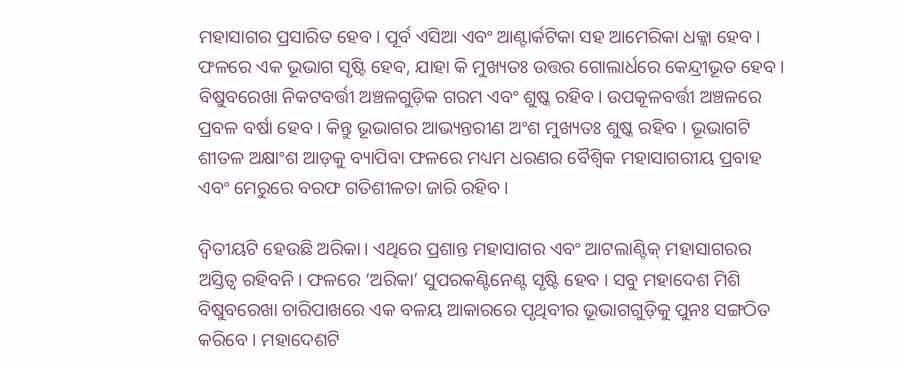ମହାସାଗର ପ୍ରସାରିତ ହେବ। ପୂର୍ବ ଏସିଆ ଏବଂ ଆଣ୍ଟାର୍କଟିକା ସହ ଆମେରିକା ଧକ୍କା ହେବ। ଫଳରେ ଏକ ଭୂଭାଗ ସୃଷ୍ଟି ହେବ, ଯାହା କି ମୁଖ୍ୟତଃ ଉତ୍ତର ଗୋଲାର୍ଧରେ କେନ୍ଦ୍ରୀଭୂତ ହେବ। ବିଷୁବରେଖା ନିକଟବର୍ତ୍ତୀ ଅଞ୍ଚଳଗୁଡ଼ିକ ଗରମ ଏବଂ ଶୁଷ୍କ ରହିବ। ଉପକୂଳବର୍ତ୍ତୀ ଅଞ୍ଚଳରେ ପ୍ରବଳ ବର୍ଷା ହେବ । କିନ୍ତୁ ଭୂଭାଗର ଆଭ୍ୟନ୍ତରୀଣ ଅଂଶ ମୁଖ୍ୟତଃ ଶୁଷ୍କ ରହିବ । ଭୂଭାଗଟି ଶୀତଳ ଅକ୍ଷାଂଶ ଆଡ଼କୁ ବ୍ୟାପିବା ଫଳରେ ମଧ୍ୟମ ଧରଣର ବୈଶ୍ୱିକ ମହାସାଗରୀୟ ପ୍ରବାହ ଏବଂ ମେରୁରେ ବରଫ ଗତିଶୀଳତା ଜାରି ରହିବ।

ଦ୍ଵିତୀୟଟି ହେଉଛି ଅରିକା। ଏଥିରେ ପ୍ରଶାନ୍ତ ମହାସାଗର ଏବଂ ଆଟଲାଣ୍ଟିକ୍ ମହାସାଗରର ଅସ୍ତିତ୍ବ ରହିବନି। ଫଳରେ ‘ଅରିକା’ ସୁପରକଣ୍ଟିନେଣ୍ଟ ସୃଷ୍ଟି ହେବ । ସବୁ ମହାଦେଶ ମିଶି ବିଷୁବରେଖା ଚାରିପାଖରେ ଏକ ବଳୟ ଆକାରରେ ପୃଥିବୀର ଭୂଭାଗଗୁଡ଼ିକୁ ପୁନଃ ସଙ୍ଗଠିତ କରିବେ । ମହାଦେଶଟି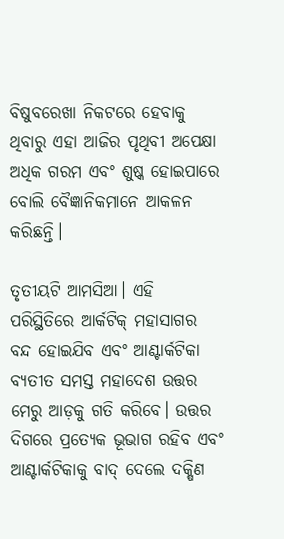ବିଷୁବରେଖା ନିକଟରେ ହେବାକୁ ଥିବାରୁ ଏହା ଆଜିର ପୃଥିବୀ ଅପେକ୍ଷା ଅଧିକ ଗରମ ଏବଂ ଶୁଷ୍କ ହୋଇପାରେ ବୋଲି ବୈଜ୍ଞାନିକମାନେ ଆକଳନ କରିଛନ୍ତି।

ତୃତୀୟଟି ଆମସିଆ। ଏହି ପରିସ୍ଥିତିରେ ଆର୍କଟିକ୍ ମହାସାଗର ବନ୍ଦ ହୋଇଯିବ ଏବଂ ଆଣ୍ଟାର୍କଟିକା ବ୍ୟତୀତ ସମସ୍ତ ମହାଦେଶ ଉତ୍ତର ମେରୁ ଆଡ଼କୁ ଗତି କରିବେ। ଉତ୍ତର ଦିଗରେ ପ୍ରତ୍ୟେକ ଭୂଭାଗ ରହିବ ଏବଂ ଆଣ୍ଟାର୍କଟିକାକୁ ବାଦ୍ ଦେଲେ ଦକ୍ଷିଣ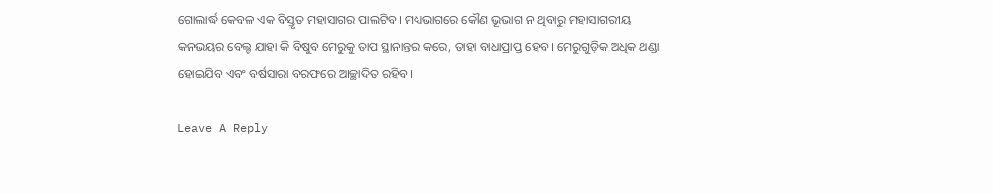ଗୋଲାର୍ଦ୍ଧ କେବଳ ଏକ ବିସ୍ତୃତ ମହାସାଗର ପାଲଟିବ। ମଧ୍ୟଭାଗରେ କୌଣ ଭୂଭାଗ ନ ଥିବାରୁ ମହାସାଗରୀୟ କନଭୟର ବେଲ୍ଟ ଯାହା କି ବିଷୁବ ମେରୁକୁ ତାପ ସ୍ଥାନାନ୍ତର କରେ, ତାହା ବାଧାପ୍ରାପ୍ତ ହେବ। ମେରୁଗୁଡ଼ିକ ଅଧିକ ଥଣ୍ଡା ହୋଇଯିବ ଏବଂ ବର୍ଷସାରା ବରଫରେ ଆଚ୍ଛାଦିତ ରହିବ।

Leave A Reply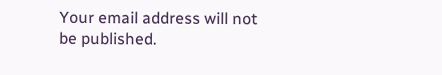Your email address will not be published.